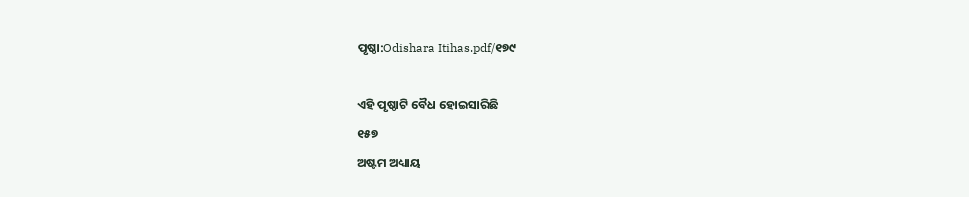ପୃଷ୍ଠା:Odishara Itihas.pdf/୧୭୯

ଏହି ପୃଷ୍ଠାଟି ବୈଧ ହୋଇସାରିଛି
୧୫୭
ଅଷ୍ଟମ ଅଧ୍ୟାୟ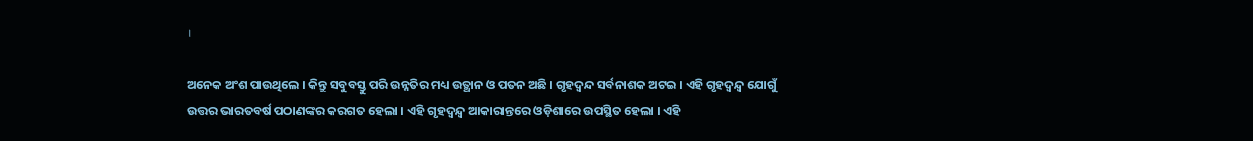।

ଅନେକ ଅଂଶ ପାଉଥିଲେ । କିନ୍ତୁ ସବୁବସ୍ତୁ ପରି ଉନ୍ନତିର ମଧ୍ୟ ଉତ୍ଥାନ ଓ ପତନ ଅଛି । ଗୃହଦ୍ୱନ୍ଦ ସର୍ବନାଶକ ଅଟଇ । ଏହି ଗୃହଦ୍ୱନ୍ଦ୍ୱ ଯୋଗୁଁ ଉତ୍ତର ଭାରତବର୍ଷ ପଠାଣଙ୍କର କରଗତ ହେଲା । ଏହି ଗୃହଦ୍ୱନ୍ଦ୍ୱ ଆକାରାନ୍ତରେ ଓଡ଼ିଶାରେ ଉପସ୍ଥିତ ହେଲା । ଏହି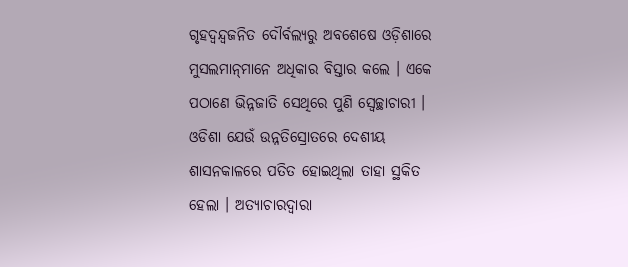ଗୃହଦ୍ୱନ୍ଦ୍ୱଜନିତ ଦୌର୍ବଲ୍ୟରୁ ଅବଶେଷେ ଓଡ଼ିଶାରେ ମୁସଲମାନ୍‌ମାନେ ଅଧିକାର ବିସ୍ତାର କଲେ । ଏକେ ପଠାଣେ ଭିନ୍ନ‌ଜାତି ସେଥିରେ ପୁଣି ସ୍ୱେଚ୍ଛାଚାରୀ । ଓଡିଶା ଯେଉଁ ଉନ୍ନତିସ୍ରୋତରେ ଦେଶୀୟ ଶାସନକାଳରେ ପତିତ ହୋଇଥିଲା ତାହା ସ୍ଥକିତ ହେଲା । ଅତ୍ୟାଚାରଦ୍ୱାରା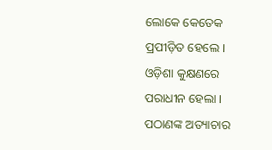ଲୋକେ କେତେକ ପ୍ରପୀଡ଼ିତ ହେଲେ । ଓଡ଼ିଶା କୁକ୍ଷଣରେ ପରାଧୀନ ହେଲା । ପଠାଣଙ୍କ ଅତ୍ୟାଚାର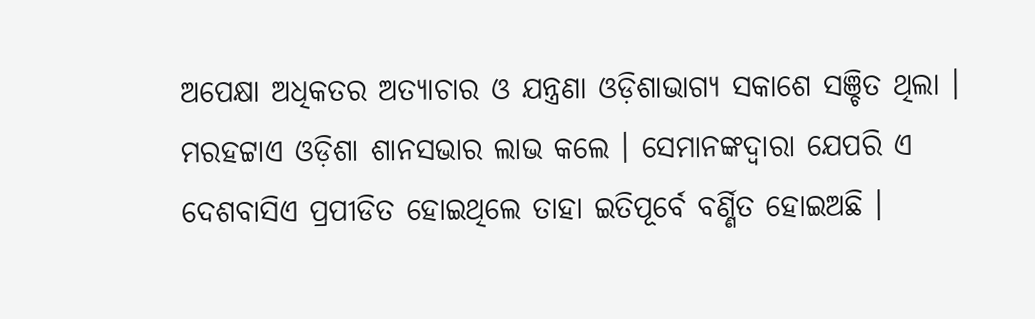ଅପେକ୍ଷା ଅଧିକତର ଅତ୍ୟାଚାର ଓ ଯନ୍ତ୍ରଣା ଓଡ଼ିଶାଭାଗ୍ୟ ସକାଶେ ସଞ୍ଚିତ ଥିଲା । ମରହଟ୍ଟାଏ ଓଡ଼ିଶା ଶାନସଭାର ଲାଭ କଲେ । ସେମାନଙ୍କଦ୍ୱାରା ଯେପରି ଏ ଦେଶବାସିଏ ପ୍ରପୀଡିତ ହୋଇଥିଲେ ତାହା ଇତିପୂର୍ବେ ବର୍ଣ୍ଣିତ ହୋଇଅଛି ।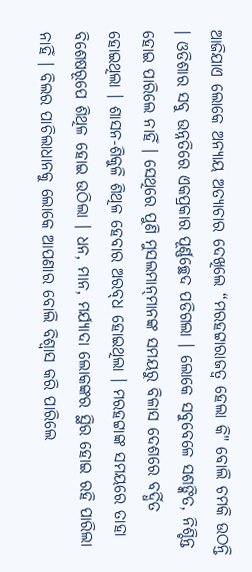ଆଜିଯାଏ ଲୋକେ ଅନ୍ୟାୟ ଅତ୍ୟାଚାର ଦେଖିଲେ “ମରହଟ୍ଟାରାଜତ୍ୱ ହେଲା କି" ବୋଲି ଚମକି ଉଠନ୍ତି । ଓଡିଶାର ସବୁ ଉନ୍ନତିରେ ଏକପ୍ରକାର ପୂର୍ଣ୍ଣଚ୍ଛେଦ ପଡିଗଲା । ଲୋକେ ସବୁବେଳେ ସଶଙ୍କିତ, ନିଶ୍ଚିନ୍ତ ହୋଇ ପାରିଲେ ନାହିଁ । ସେଥିରେ ପୁଣି ମୁସଲମାନ୍‌ମାନଙ୍କ ସମୟରୁ ବିଳାସ ଦେଶରେ ବର୍ଦ୍ଧିତ ହୋଇଥିଲା । ଶାସନ-ଶିକୁଳି ଶିଥିଳ ହେବାର ଅରବ୍‌ଧ ହୋଇଥିଲା । ମରହଟ୍ଟାଙ୍କ ସମୟରେ ତାହା ବିଶେଷରୂପେ ଶିଥିଳ ହୋଇ ଉଠିଲା । ଧନ, ମାନ, ମର୍ଯ୍ୟାଦା ଲୋକଙ୍କର ସ୍ଥିର ହୋଇ ରହି ପାରିଲା ନାହିଁ । ବିଲର ପାଚିଲାଧାନ‌କୁ ଲୋକେ ଆପଣାର ବୋଲି ବିଶ୍ୱାସ କରି ପାରିଲେ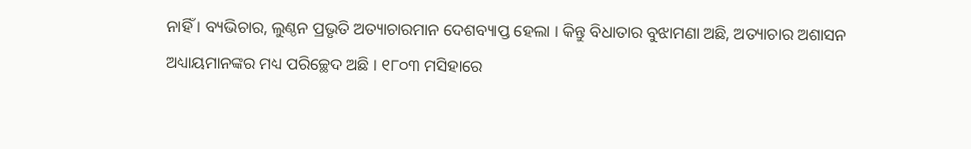ନାହିଁ । ବ୍ୟଭିଚାର, ଲୁଣ୍ଠନ ପ୍ରଭୃତି ଅତ୍ୟାଚାରମାନ ଦେଶବ୍ୟାପ୍ତ ହେଲା । କିନ୍ତୁ ବିଧାତାର ବୁଝାମଣା ଅଛି, ଅତ୍ୟାଚାର ଅଶାସନ ଅଧ୍ୟାୟମାନଙ୍କର ମଧ୍ୟ ପରିଚ୍ଛେଦ ଅଛି । ୧୮୦୩ ମସିହାରେ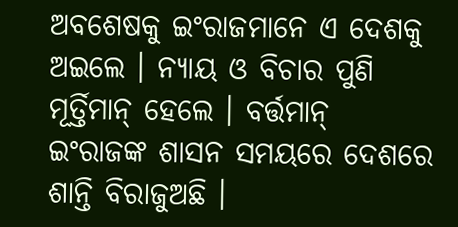ଅବଶେଷକୁ ଇଂରାଜମାନେ ଏ ଦେଶକୁ ଅଇଲେ । ନ୍ୟାୟ ଓ ବିଚାର ପୁଣି ମୂର୍ତ୍ତିମାନ୍ ହେଲେ । ବର୍ତ୍ତମାନ୍ ଇଂରାଜଙ୍କ ଶାସନ ସମୟରେ ଦେଶରେ ଶାନ୍ତି ବିରାଜୁଅଛି ।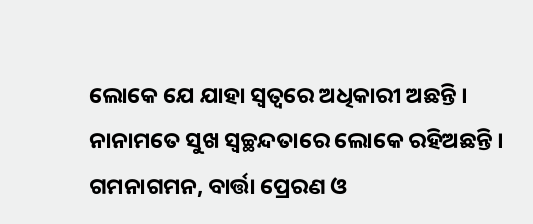ଲୋକେ ଯେ ଯାହା ସ୍ୱତ୍ୱରେ ଅଧିକାରୀ ଅଛନ୍ତି । ନାନାମତେ ସୁଖ ସ୍ୱଚ୍ଛନ୍ଦତାରେ ଲୋକେ ରହିଅଛନ୍ତି । ଗମନାଗମନ, ବାର୍ତ୍ତା ପ୍ରେରଣ ଓ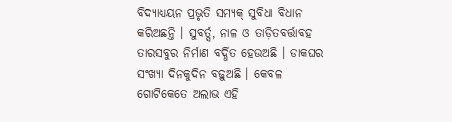ବିଦ୍ୟାଧ୍ୟୟନ ପ୍ରଭୃତି ସମ୍ୟକ୍ ସୁବିଧା ବିଧାନ କରିଅଛନ୍ତି । ସୁବର୍ତ୍ସ, ନାଳ ଓ ତାଡ଼ିତବର୍ତ୍ତାବହ ତାରସବୁର ନିର୍ମାଣ ବର୍ଦ୍ଧିତ ହେଉଅଛି । ଡାକଘର ସଂଖ୍ୟା ଦିନକୁଦିନ ବଢ଼ୁଅଛି । କେବଳ ଗୋଟିକେତେ ଅଲାଭ ଏହି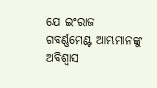ଯେ ଇଂରାଜ ଗବର୍ଣ୍ଣମେଣ୍ଟ ଆମ୍ଭମାନଙ୍କୁ ଅବିଶ୍ୱାସ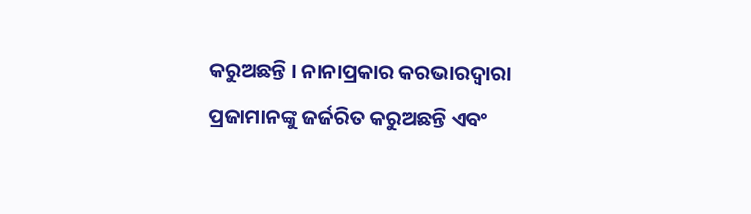କରୁଅଛନ୍ତି । ନାନାପ୍ରକାର କରଭାରଦ୍ୱାରା ପ୍ରଜାମାନଙ୍କୁ ଜର୍ଜରିତ କରୁଅଛନ୍ତି ଏବଂ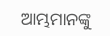ଆମ୍ଭମାନଙ୍କୁ